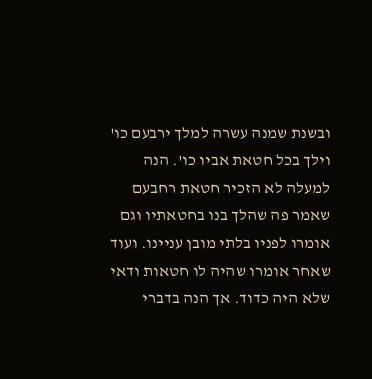ובשנת שמנה עשרה למלך ירבעם כו' וילך בכל חטאת אביו כו'. הנה למעלה לא הזכיר חטאת רחבעם שאמר פה שהלך בנו בחטאתיו וגם אומרו לפניו בלתי מובן עניינו. ועוד שאחר אומרו שהיה לו חטאות ודאי שלא היה כדוד. אך הנה בדברי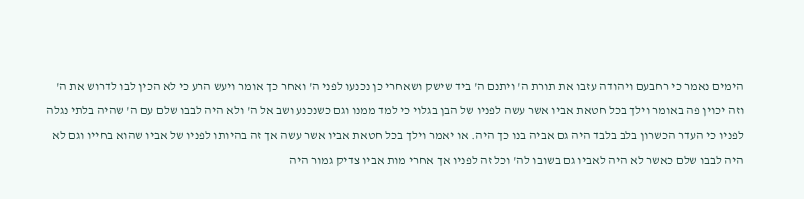הימים נאמר כי רחבעם ויהודה עזבו את תורת ה' ויתנם ה' ביד שישק ושאחרי כן נכנעו לפני ה' ואחר כך אומר ויעש הרע כי לא הכין לבו לדרוש את ה' וזה יכוין פה באומר וילך בכל חטאת אביו אשר עשה לפניו של הבן בגלוי כי למד ממנו וגם כשנכנע ושב אל ה' ולא היה לבבו שלם עם ה' שהיה בלתי נגלה לפניו כי העדר הכשרון בלב בלבד היה גם אביה בנו כך היה. או יאמר וילך בכל חטאת אביו אשר עשה אך זה בהיותו לפניו של אביו שהוא בחייו וגם לא היה לבבו שלם כאשר לא היה לאביו גם בשובו לה' וכל זה לפניו אך אחרי מות אביו צדיק גמור היה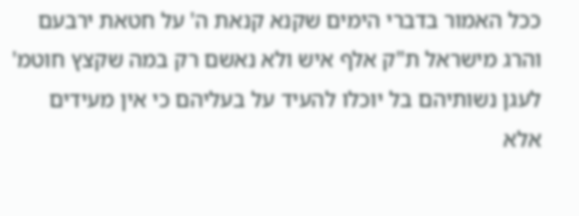ככל האמור בדברי הימים שקנא קנאת ה' על חטאת ירבעם והרג מישראל ת"ק אלף איש ולא נאשם רק במה שקצץ חוטמ' לעגן נשותיהם בל יוכלו להעיד על בעליהם כי אין מעידים אלא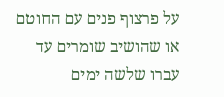על פרצוף פנים עם החוטם או שהושיב שומרים עד עברו שלשה ימים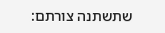שתשתנה צורתם: